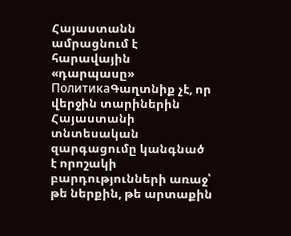Հայաստանն ամրացնում է հարավային «դարպասը»
ПолитикаԳաղտնիք չէ, որ վերջին տարիներին Հայաստանի տնտեսական զարգացումը կանգնած է որոշակի բարդությունների առաջ՝ թե ներքին, թե արտաքին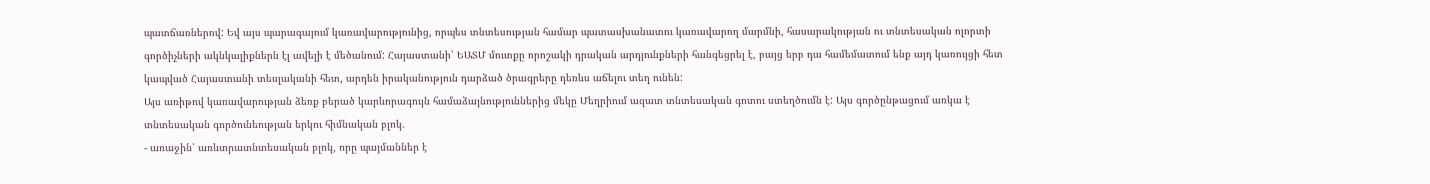պատճառներով: Եվ այս պարագայում կառավարությունից, որպես տնտեսության համար պատասխանատու կառավարող մարմնի, հասարակության ու տնտեսական ոլորտի գործիչների ակնկալիքներն էլ ավելի է մեծանում: Հայաստանի՝ ԵԱՏՄ մուտքը որոշակի դրական արդյունքների հանգեցրել է, բայց երբ դա համեմատում ենք այդ կառույցի հետ կապված Հայաստանի տեսլականի հետ, արդեն իրականություն դարձած ծրագրերը դեռևս աճելու տեղ ունեն:
Այս առիթով կառավարության ձեռք բերած կարևորագույն համաձայնություններից մեկը Մեղրիում ազատ տնտեսական գոտու ստեղծումն է: Այս գործընթացում առկա է տնտեսական գործունեության երկու հիմնական բլոկ.
- առաջին՝ առևտրատնտեսական բլոկ, որը պայմաններ է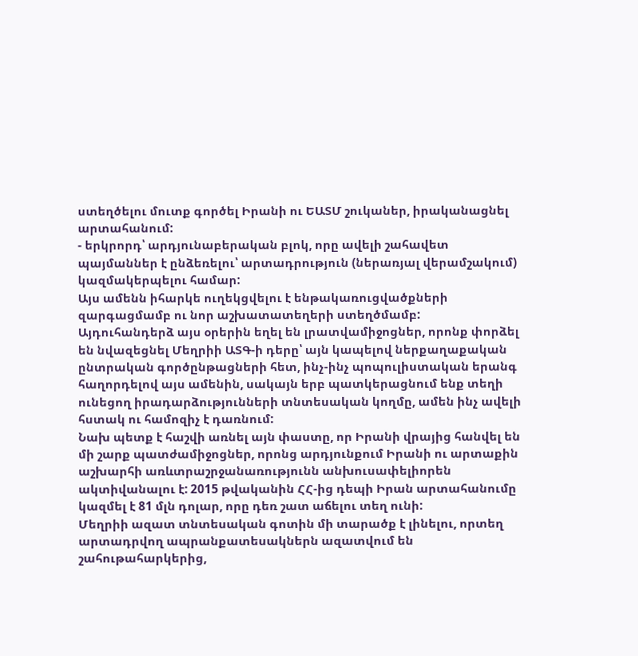ստեղծելու մուտք գործել Իրանի ու ԵԱՏՄ շուկաներ, իրականացնել արտահանում:
- երկրորդ՝ արդյունաբերական բլոկ, որը ավելի շահավետ պայմաններ է ընձեռելու՝ արտադրություն (ներառյալ վերամշակում) կազմակերպելու համար:
Այս ամենն իհարկե ուղեկցվելու է ենթակառուցվածքների զարգացմամբ ու նոր աշխատատեղերի ստեղծմամբ:
Այդուհանդերձ այս օրերին եղել են լրատվամիջոցներ, որոնք փորձել են նվազեցնել Մեղրիի ԱՏԳ-ի դերը՝ այն կապելով ներքաղաքական ընտրական գործընթացների հետ, ինչ-ինչ պոպուլիստական երանգ հաղորդելով այս ամենին, սակայն երբ պատկերացնում ենք տեղի ունեցող իրադարձությունների տնտեսական կողմը, ամեն ինչ ավելի հստակ ու համոզիչ է դառնում:
Նախ պետք է հաշվի առնել այն փաստը, որ Իրանի վրայից հանվել են մի շարք պատժամիջոցներ, որոնց արդյունքում Իրանի ու արտաքին աշխարհի առևտրաշրջանառությունն անխուսափելիորեն ակտիվանալու է: 2015 թվականին ՀՀ-ից դեպի Իրան արտահանումը կազմել է 81 մլն դոլար, որը դեռ շատ աճելու տեղ ունի:
Մեղրիի ազատ տնտեսական գոտին մի տարածք է լինելու, որտեղ արտադրվող ապրանքատեսակներն ազատվում են շահութահարկերից,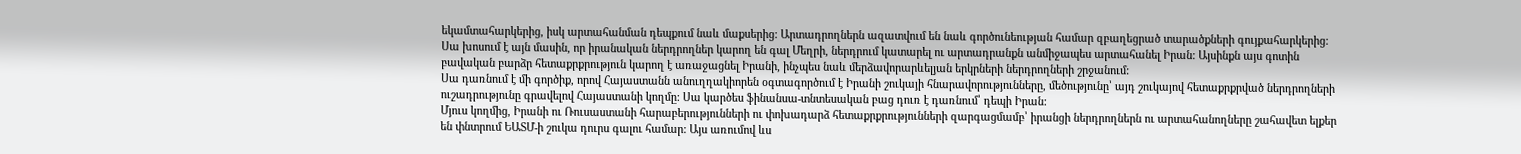եկամտահարկերից, իսկ արտահանման դեպքում նաև մաքսերից: Արտադրողներն ազատվում են նաև գործունեության համար զբաղեցրած տարածքների գույքահարկերից: Սա խոսում է այն մասին, որ իրանական ներդրողներ կարող են գալ Մեղրի, ներդրում կատարել ու արտադրանքն անմիջապես արտահանել Իրան: Այսինքն այս գոտին բավական բարձր հետաքրքրություն կարող է առաջացնել Իրանի, ինչպես նաև մերձավորարևելյան երկրների ներդրողների շրջանում:
Սա դառնում է մի գործիք, որով Հայաստանն անուղղակիորեն օգտագործում է Իրանի շուկայի հնարավորությունները, մեծությունը՝ այդ շուկայով հետաքրքրված ներդրողների ուշադրությունը գրավելով Հայաստանի կողմը: Սա կարծես ֆինանսա-տնտեսական բաց դուռ է դառնում՝ դեպի Իրան:
Մյուս կողմից, Իրանի ու Ռուսաստանի հարաբերությունների ու փոխադարձ հետաքրքրությունների զարգացմամբ՝ իրանցի ներդրողներն ու արտահանողները շահավետ ելքեր են փնտրում ԵԱՏՄ-ի շուկա դուրս գալու համար: Այս առումով ևս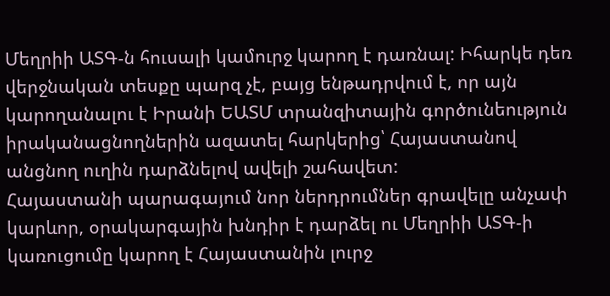Մեղրիի ԱՏԳ-ն հուսալի կամուրջ կարող է դառնալ: Իհարկե դեռ վերջնական տեսքը պարզ չէ, բայց ենթադրվում է, որ այն կարողանալու է Իրանի ԵԱՏՄ տրանզիտային գործունեություն իրականացնողներին ազատել հարկերից՝ Հայաստանով անցնող ուղին դարձնելով ավելի շահավետ:
Հայաստանի պարագայում նոր ներդրումներ գրավելը անչափ կարևոր, օրակարգային խնդիր է դարձել ու Մեղրիի ԱՏԳ-ի կառուցումը կարող է Հայաստանին լուրջ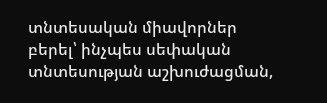տնտեսական միավորներ բերել՝ ինչպես սեփական տնտեսության աշխուժացման,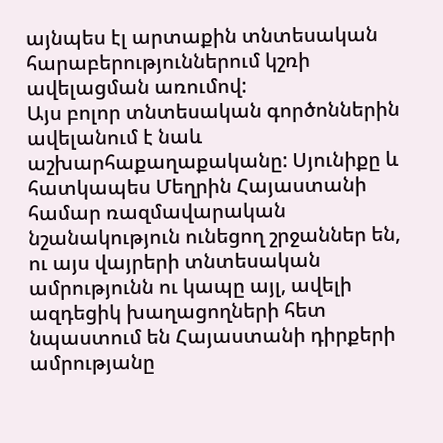այնպես էլ արտաքին տնտեսական հարաբերություններում կշռի ավելացման առումով:
Այս բոլոր տնտեսական գործոններին ավելանում է նաև աշխարհաքաղաքականը: Սյունիքը և հատկապես Մեղրին Հայաստանի համար ռազմավարական նշանակություն ունեցող շրջաններ են, ու այս վայրերի տնտեսական ամրությունն ու կապը այլ, ավելի ազդեցիկ խաղացողների հետ նպաստում են Հայաստանի դիրքերի ամրությանը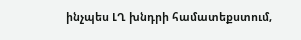ինչպես ԼՂ խնդրի համատեքստում,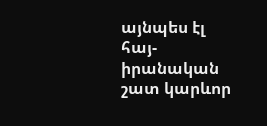այնպես էլ հայ-իրանական շատ կարևոր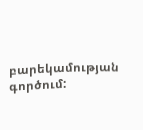բարեկամության գործում: